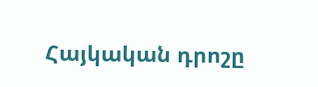Հայկական դրոշը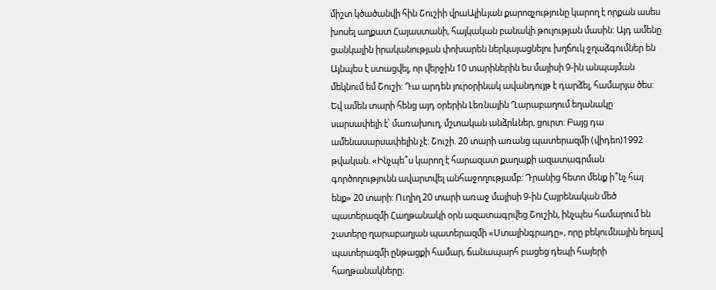միշտ կծածանվի հին Շուշիի վրաԱլիևյան քարոզչությունը կարող է որքան ասես խոսել աղքատ Հայաստանի, հայկական բանակի թուլության մասին: Այդ ամենը ցանկալին իրականության փոխարեն ներկայացնելու խղճուկ ջղաձգումներ են Այնպես է ստացվել, որ վերջին 10 տարիներին ես մայիսի 9-ին անպայման մեկնում եմ Շուշի: Դա արդեն յուրօրինակ ավանդույթ է դարձել, համարյա ծես: Եվ ամեն տարի հենց այդ օրերին Լեռնային Ղարաբաղում եղանակը սարսափելի է՝ մառախուղ, մշտական անձրևներ, ցուրտ: Բայց դա ամենասարսափելին չէ: Շուշի. 20 տարի առանց պատերազմի (վիդեո)1992 թվական. «Ինչպե՞ս կարող է հարազատ քաղաքի ազատագրման գործողությունն ավարտվել անհաջողությամբ: Դրանից հետո մենք ի՞նչ հայ ենք» 20 տարի: Ուղիղ 20 տարի առաջ մայիսի 9-ին Հայրենական մեծ պատերազմի Հաղթանակի օրն ազատագրվեց Շուշին, ինչպես համարում են շատերը ղարաբաղյան պատերազմի «Ստալինգրադը», որը բեկումնային եղավ պատերազմի ընթացքի համար, ճանապարհ բացեց դեպի հայերի հաղթանակները: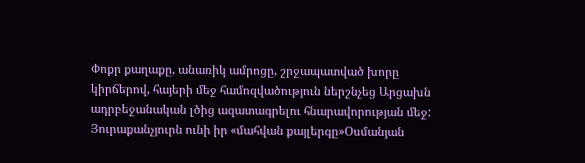Փոքր քաղաքը, անառիկ ամրոցը, շրջապատված խորը կիրճերով, հայերի մեջ համոզվածություն ներշնչեց Արցախն ադրբեջանական լծից ազատագրելու հնարավորության մեջ: Յուրաքանչյուրն ունի իր «մահվան քայլերգը»Օսմանյան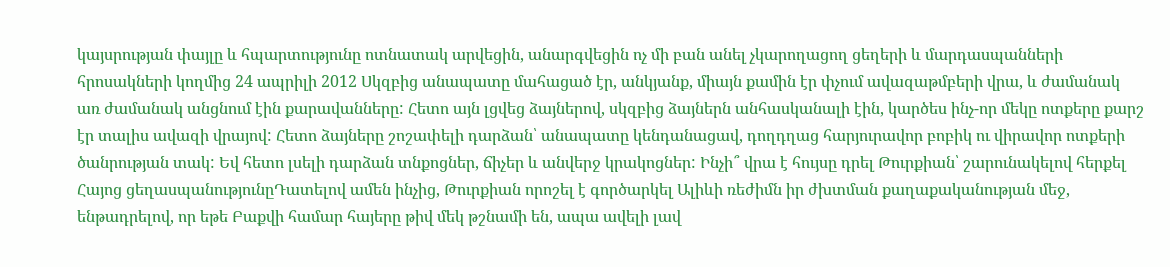կայսրության փայլը և հպարտությունը ոտնատակ արվեցին, անարգվեցին ոչ մի բան անել չկարողացող ցեղերի և մարդասպանների հրոսակների կողմից 24 ապրիլի 2012 Սկզբից անապատը մահացած էր, անկյանք, միայն քամին էր փչում ավազաթմբերի վրա, և ժամանակ առ ժամանակ անցնում էին քարավանները: Հետո այն լցվեց ձայներով, սկզբից ձայներն անհասկանալի էին, կարծես ինչ-որ մեկը ոտքերը քարշ էր տալիս ավազի վրայով: Հետո ձայները շոշափելի դարձան՝ անապատը կենդանացավ, դողդղաց հարյուրավոր բոբիկ ու վիրավոր ոտքերի ծանրության տակ: Եվ հետո լսելի դարձան տնքոցներ, ճիչեր և անվերջ կրակոցներ: Ինչի՞ վրա է հույսը դրել Թուրքիան՝ շարունակելով հերքել Հայոց ցեղասպանությունըԴատելով ամեն ինչից, Թուրքիան որոշել է գործարկել Ալիևի ռեժիմն իր ժխտման քաղաքականության մեջ, ենթադրելով, որ եթե Բաքվի համար հայերը թիվ մեկ թշնամի են, ապա ավելի լավ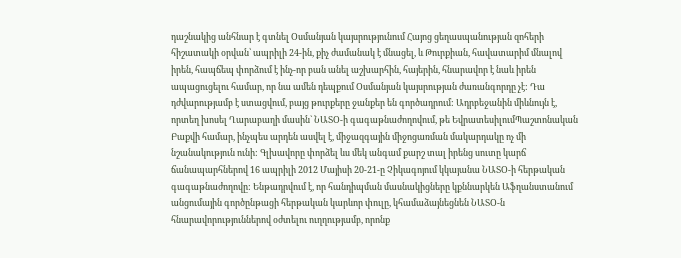դաշնակից անհնար է գտնել Օսմանյան կայսրությունում Հայոց ցեղասպանության զոհերի հիշատակի օրվան՝ ապրիլի 24-ին, քիչ ժամանակ է մնացել, և Թուրքիան, հավատարիմ մնալով իրեն, հապճեպ փորձում է ինչ-որ բան անել աշխարհին, հայերին, հնարավոր է նաև իրեն ապացուցելու համար, որ նա ամեն դեպքում Օսմանյան կայսրության ժառանգորդը չէ: Դա դժվարությամբ է ստացվում, բայց թուրքերը ջանքեր են գործադրում: Ադրբեջանին միևնույն է, որտեղ խոսել Ղարաբաղի մասին` ՆԱՏՕ-ի գագաթնաժողովում, թե ԵվրատեսիլումՊաշտոնական Բաքվի համար, ինչպես արդեն ասվել է, միջազգային միջոցառման մակարդակը ոչ մի նշանակություն ունի: Գլխավորը փորձել ևս մեկ անգամ քարշ տալ իրենց սուտը կարճ ճանապարհներով 16 ապրիլի 2012 Մայիսի 20-21-ը Չիկագոյում կկայանա ՆԱՏՕ-ի հերթական գագաթնաժողովը: Ենթադրվում է, որ հանդիպման մասնակիցները կքննարկեն Աֆղանստանում անցումային գործընթացի հերթական կարևոր փուլը, կհամաձայնեցնեն ՆԱՏՕ-ն հնարավորություններով օժտելու ուղղությամբ, որոնք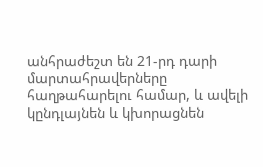անհրաժեշտ են 21-րդ դարի մարտահրավերները հաղթահարելու համար, և ավելի կընդլայնեն և կխորացնեն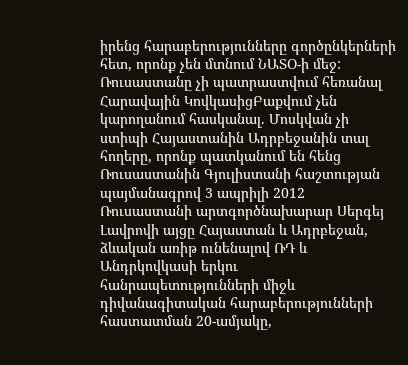իրենց հարաբերությունները գործընկերների հետ, որոնք չեն մտնում ՆԱՏՕ-ի մեջ: Ռուսաստանը չի պատրաստվում հեռանալ Հարավային ԿովկասիցԲաքվում չեն կարողանում հասկանալ. Մոսկվան չի ստիպի Հայաստանին Ադրբեջանին տալ հողերը, որոնք պատկանում են հենց Ռուսաստանին Գյուլիստանի հաշտության պայմանագրով 3 ապրիլի 2012 Ռուսաստանի արտգործնախարար Սերգեյ Լավրովի այցը Հայաստան և Ադրբեջան, ձևական առիթ ունենալով ՌԴ և Անդրկովկասի երկու հանրապետությունների միջև դիվանագիտական հարաբերությունների հաստատման 20-ամյակը,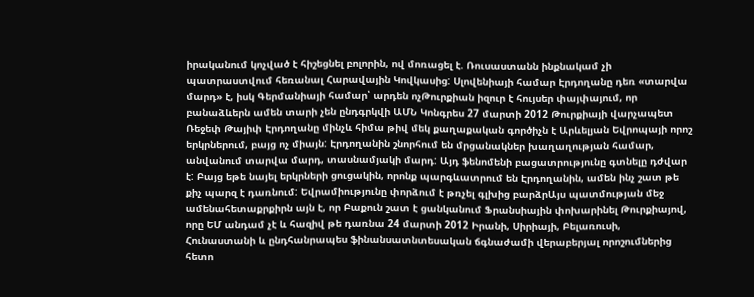իրականում կոչված է հիշեցնել բոլորին, ով մոռացել է. Ռուսաստանն ինքնակամ չի պատրաստվում հեռանալ Հարավային Կովկասից: Սլովենիայի համար Էրդողանը դեռ «տարվա մարդ» է, իսկ Գերմանիայի համար՝ արդեն ոչԹուրքիան իզուր է հույսեր փայփայում, որ բանաձևերն ամեն տարի չեն ընդգրկվի ԱՄՆ Կոնգրես 27 մարտի 2012 Թուրքիայի վարչապետ Ռեջեփ Թայիփ Էրդողանը մինչև հիմա թիվ մեկ քաղաքական գործիչն է Արևելյան Եվրոպայի որոշ երկրներում, բայց ոչ միայն: Էրդողանին շնորհում են մրցանակներ խաղաղության համար, անվանում տարվա մարդ, տասնամյակի մարդ: Այդ ֆենոմենի բացատրությունը գտնելը դժվար է: Բայց եթե նայել երկրների ցուցակին, որոնք պարգևատրում են Էրդողանին, ամեն ինչ շատ թե քիչ պարզ է դառնում: Եվրամիությունը փորձում է թռչել գլխից բարձրԱյս պատմության մեջ ամենահետաքրքիրն այն է, որ Բաքուն շատ է ցանկանում Ֆրանսիային փոխարինել Թուրքիայով, որը ԵՄ անդամ չէ և հազիվ թե դառնա 24 մարտի 2012 Իրանի, Սիրիայի, Բելառուսի, Հունաստանի և ընդհանրապես ֆինանսատնտեսական ճգնաժամի վերաբերյալ որոշումներից հետո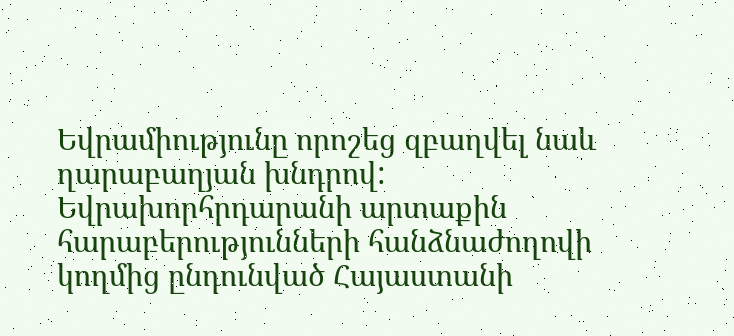Եվրամիությունը որոշեց զբաղվել նաև ղարաբաղյան խնդրով: Եվրախորհրդարանի արտաքին հարաբերությունների հանձնաժողովի կողմից ընդունված Հայաստանի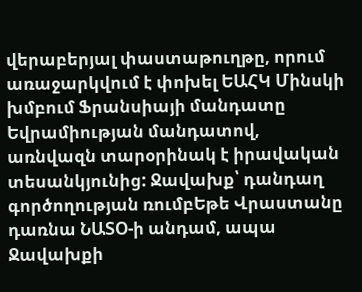վերաբերյալ փաստաթուղթը, որում առաջարկվում է փոխել ԵԱՀԿ Մինսկի խմբում Ֆրանսիայի մանդատը Եվրամիության մանդատով, առնվազն տարօրինակ է իրավական տեսանկյունից: Ջավախք՝ դանդաղ գործողության ռումբԵթե Վրաստանը դառնա ՆԱՏՕ-ի անդամ, ապա Ջավախքի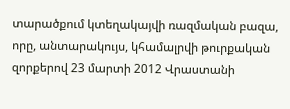տարածքում կտեղակայվի ռազմական բազա, որը, անտարակույս, կհամալրվի թուրքական զորքերով 23 մարտի 2012 Վրաստանի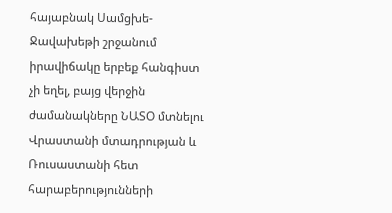հայաբնակ Սամցխե-Ջավախեթի շրջանում իրավիճակը երբեք հանգիստ չի եղել, բայց վերջին ժամանակները ՆԱՏՕ մտնելու Վրաստանի մտադրության և Ռուսաստանի հետ հարաբերությունների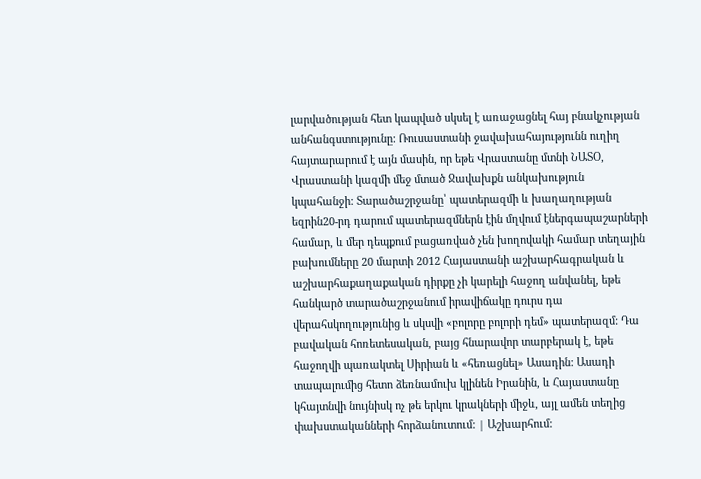լարվածության հետ կապված սկսել է առաջացնել հայ բնակչության անհանգստությունը: Ռուսաստանի ջավախահայությունն ուղիղ հայտարարում է այն մասին, որ եթե Վրաստանը մտնի ՆԱՏՕ, Վրաստանի կազմի մեջ մտած Ջավախքն անկախություն կպահանջի: Տարածաշրջանը՝ պատերազմի և խաղաղության եզրին20-րդ դարում պատերազմներն էին մղվում էներգապաշարների համար, և մեր դեպքում բացառված չեն խողովակի համար տեղային բախումները 20 մարտի 2012 Հայաստանի աշխարհագրական և աշխարհաքաղաքական դիրքը չի կարելի հաջող անվանել, եթե հանկարծ տարածաշրջանում իրավիճակը դուրս դա վերահսկողությունից և սկսվի «բոլորը բոլորի դեմ» պատերազմ: Դա բավական հոռետեսական, բայց հնարավոր տարբերակ է, եթե հաջողվի պառակտել Սիրիան և «հեռացնել» Ասադին: Ասադի տապալումից հետո ձեռնամուխ կլինեն Իրանին, և Հայաստանը կհայտնվի նույնիսկ ոչ թե երկու կրակների միջև, այլ ամեն տեղից փախստականների հորձանուտում: | Աշխարհում: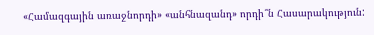«Համազգային առաջնորդի» «անհնազանդ» որդի՞ն Հասարակություն: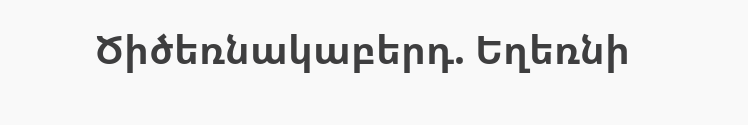Ծիծեռնակաբերդ. Եղեռնի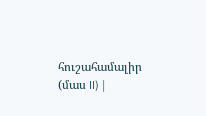հուշահամալիր (մաս II) |